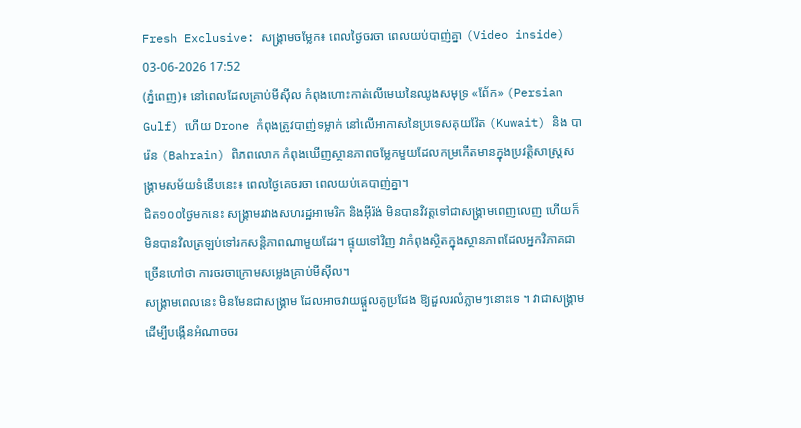Fresh Exclusive: សង្គ្រាមចម្លែក៖ ពេលថ្ងៃចរចា ពេលយប់បាញ់គ្នា (Video inside)
03-06-2026 17:52
(ភ្នំពេញ)៖ នៅពេលដែលគ្រាប់មីស៊ីល កំពុងហោះកាត់លើមេឃនៃឈូងសមុទ្រ «ពែ័ក» (Persian Gulf) ហើយ Drone កំពុងត្រូវបាញ់ទម្លាក់ នៅលើអាកាសនៃប្រទេសគុយវ៉ែត (Kuwait) និង បារ៉េន (Bahrain) ពិភពលោក កំពុងឃើញស្ថានភាពចម្លែកមួយដែលកម្រកើតមានក្នុងប្រវត្តិសាស្ត្រសង្គ្រាមសម័យទំនើបនេះ៖ ពេលថ្ងៃគេចរចា ពេលយប់គេបាញ់គ្នា។
ជិត១០០ថ្ងៃមកនេះ សង្គ្រាមរវាងសហរដ្ឋអាមេរិក និងអ៊ីរ៉ង់ មិនបានវិវត្តទៅជាសង្គ្រាមពេញលេញ ហើយក៏មិនបានវិលត្រឡប់ទៅរកសន្តិភាពណាមួយដែរ។ ផ្ទុយទៅវិញ វាកំពុងស្ថិតក្នុងស្ថានភាពដែលអ្នកវិភាគជាច្រើនហៅថា ការចរចាក្រោមសម្លេងគ្រាប់មីស៊ីល។
សង្គ្រាមពេលនេះ មិនមែនជាសង្គ្រាម ដែលអាចវាយផ្តួលគូប្រជែង ឱ្យដួលរលំភ្លាមៗនោះទេ ។ វាជាសង្គ្រាមដើម្បីបង្កើនអំណាចចរ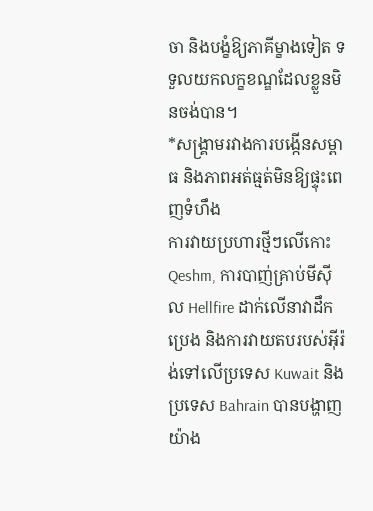ចា និងបង្ខំឱ្យភាគីម្ខាងទៀត ទទួលយកលក្ខខណ្ឌដែលខ្លួនមិនចង់បាន។
*សង្គ្រាមរវាងការបង្កើនសម្ពាធ និងភាពអត់ធ្មត់មិនឱ្យផ្ទុះពេញទំហឹង
ការវាយប្រហារថ្មីៗលើកោះ Qeshm, ការបាញ់គ្រាប់មីស៊ីល Hellfire ដាក់លើនាវាដឹកប្រេង និងការវាយតបរបស់អ៊ីរ៉ង់ទៅលើប្រទេស Kuwait និង ប្រទេស Bahrain បានបង្ហាញយ៉ាង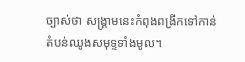ច្បាស់ថា សង្គ្រាមនេះកំពុងពង្រីកទៅកាន់តំបន់ឈូងសមុទ្ទទាំងមូល។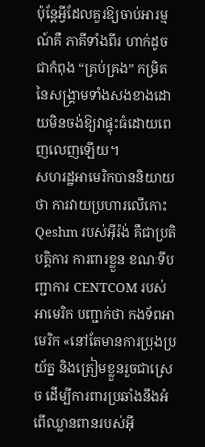ប៉ុន្តែអ្វីដែលគួរឱ្យចាប់អារម្មណ៍គឺ ភាគីទាំងពីរ ហាក់ដូចជាកំពុង “គ្រប់គ្រង” កម្រិតនៃសង្គ្រាមទាំងសងខាងដោយមិនចង់ឱ្យវាផ្ទុះធំដោយពេញលេញឡើយ។
សហរដ្ឋអាមេរិកបាននិយាយថា ការវាយប្រហារលើកោះ Qeshm របស់អ៊ីរ៉ង់ គឺជាប្រតិបត្តិការ ការពារខ្លួន ខណៈទីបញ្ជាការ CENTCOM របស់អាមេរិក បញ្ជាក់ថា កងទ័ពអាមេរិក «នៅតែមានការប្រុងប្រយ័ត្ន និងត្រៀមខ្លួនរួចជាស្រេច ដើម្បីការពារប្រឆាំងនឹងអំពើឈ្លានពានរបស់អ៊ី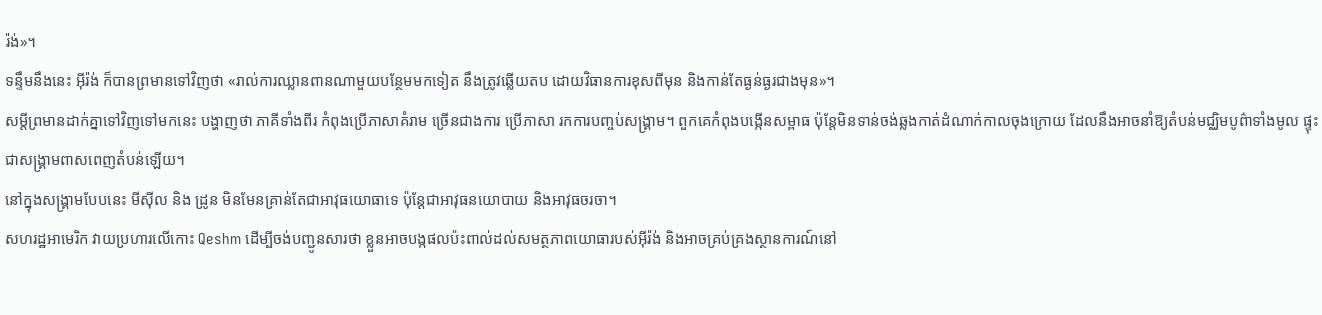រ៉ង់»។
ទន្ទឹមនឹងនេះ អ៊ីរ៉ង់ ក៏បានព្រមានទៅវិញថា «រាល់ការឈ្លានពានណាមួយបន្ថែមមកទៀត នឹងត្រូវឆ្លើយតប ដោយវិធានការខុសពីមុន និងកាន់តែធ្ងន់ធ្ងរជាងមុន»។
សម្តីព្រមានដាក់គ្នាទៅវិញទៅមកនេះ បង្ហាញថា ភាគីទាំងពីរ កំពុងប្រើភាសាគំរាម ច្រើនជាងការ ប្រើភាសា រកការបញ្ចប់សង្គ្រាម។ ពួកគេកំពុងបង្កើនសម្ពាធ ប៉ុន្តែមិនទាន់ចង់ឆ្លងកាត់ដំណាក់កាលចុងក្រោយ ដែលនឹងអាចនាំឱ្យតំបន់មជ្ឈិមបូព៌ាទាំងមូល ផ្ទុះជាសង្គ្រាមពាសពេញតំបន់ឡើយ។
នៅក្នុងសង្គ្រាមបែបនេះ មីស៊ីល និង ដ្រូន មិនមែនគ្រាន់តែជាអាវុធយោធាទេ ប៉ុន្តែជាអាវុធនយោបាយ និងអាវុធចរចា។
សហរដ្ឋអាមេរិក វាយប្រហារលើកោះ Qeshm ដើម្បីចង់បញ្ជូនសារថា ខ្លួនអាចបង្កផលប៉ះពាល់ដល់សមត្ថភាពយោធារបស់អ៊ីរ៉ង់ និងអាចគ្រប់គ្រងស្ថានការណ៍នៅ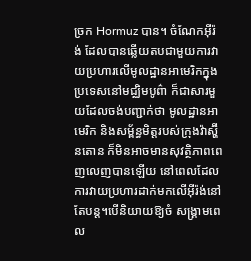ច្រក Hormuz បាន។ ចំណែកអ៊ីរ៉ង់ ដែលបានឆ្លើយតបជាមួយការវាយប្រហារលើមូលដ្ឋានអាមេរិកក្នុងប្រទេសនៅមជ្ឈិមបូព៌ា ក៏ជាសារមួយដែលចង់បញ្ជាក់ថា មូលដ្ឋានអាមេរិក និងសម្ព័ន្ធមិត្តរបស់ក្រុងវ៉ាស្ហ៊ីនតោន ក៏មិនអាចមានសុវត្ថិភាពពេញលេញបានឡើយ នៅពេលដែលការវាយប្រហារដាក់មកលើអ៊ីរ៉ង់នៅតែបន្ត។បើនិយាយឱ្យចំ សង្គ្រាមពេល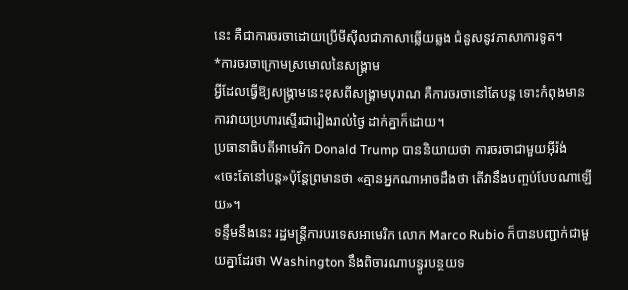នេះ គឺជាការចរចាដោយប្រើមីស៊ីលជាភាសាឆ្លើយឆ្លង ជំនួសនូវភាសាការទូត។
*ការចរចាក្រោមស្រមោលនៃសង្គ្រាម
អ្វីដែលធ្វើឱ្យសង្គ្រាមនេះខុសពីសង្គ្រាមបុរាណ គឺការចរចានៅតែបន្ត ទោះកំពុងមានការវាយប្រហារស្ទើរជារៀងរាល់ថ្ងៃ ដាក់គ្នាក៏ដោយ។
ប្រធានាធិបតីអាមេរិក Donald Trump បាននិយាយថា ការចរចាជាមួយអ៊ីរ៉ង់ «ចេះតែនៅបន្ត»ប៉ុន្តែព្រមានថា «គ្មានអ្នកណាអាចដឹងថា តើវានឹងបញ្ចប់បែបណាឡើយ»។
ទន្ទឹមនឹងនេះ រដ្ឋមន្ត្រីការបរទេសអាមេរិក លោក Marco Rubio ក៏បានបញ្ជាក់ជាមួយគ្នាដែរថា Washington នឹងពិចារណាបន្ធូរបន្ថយទ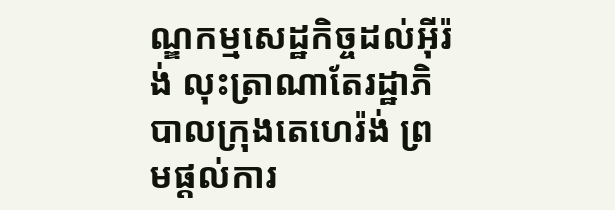ណ្ឌកម្មសេដ្ឋកិច្ចដល់អ៊ីរ៉ង់ លុះត្រាណាតែរដ្ឋាភិបាលក្រុងតេហេរ៉ង់ ព្រមផ្តល់ការ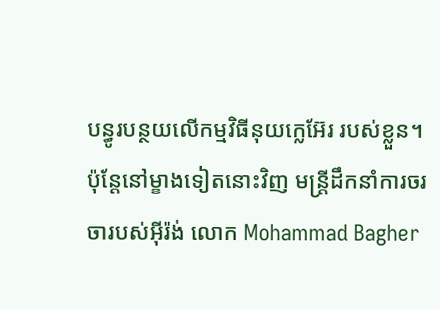បន្ធូរបន្ថយលើកម្មវិធីនុយក្លេអ៊ែរ របស់ខ្លួន។
ប៉ុន្តែនៅម្ខាងទៀតនោះវិញ មន្ត្រីដឹកនាំការចរចារបស់អ៊ីរ៉ង់ លោក Mohammad Bagher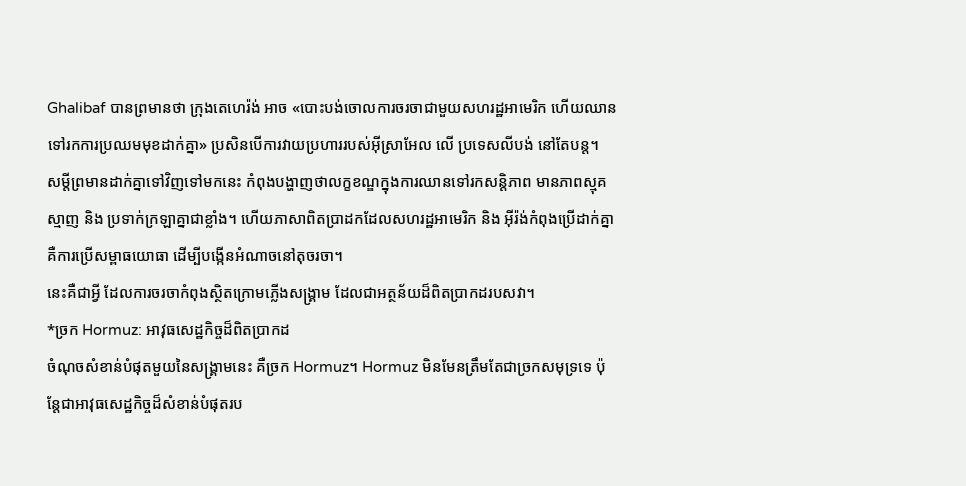Ghalibaf បានព្រមានថា ក្រុងតេហេរ៉ង់ អាច «បោះបង់ចោលការចរចាជាមួយសហរដ្ឋអាមេរិក ហើយឈានទៅរកការប្រឈមមុខដាក់គ្នា» ប្រសិនបើការវាយប្រហាររបស់អ៊ីស្រាអែល លើ ប្រទេសលីបង់ នៅតែបន្ត។
សម្តីព្រមានដាក់គ្នាទៅវិញទៅមកនេះ កំពុងបង្ហាញថាលក្ខខណ្ឌក្នុងការឈានទៅរកសន្តិភាព មានភាពស្មុគស្មាញ និង ប្រទាក់ក្រឡាគ្នាជាខ្លាំង។ ហើយភាសាពិតប្រាដកដែលសហរដ្ឋអាមេរិក និង អ៊ីរ៉ង់កំពុងប្រើដាក់គ្នា គឺការប្រើសម្ពាធយោធា ដើម្បីបង្កើនអំណាចនៅតុចរចា។
នេះគឺជាអ្វី ដែលការចរចាកំពុងស្ថិតក្រោមភ្លើងសង្គ្រាម ដែលជាអត្ថន័យដ៏ពិតប្រាកដរបសវា។
*ច្រក Hormuz: អាវុធសេដ្ឋកិច្ចដ៏ពិតប្រាកដ
ចំណុចសំខាន់បំផុតមួយនៃសង្គ្រាមនេះ គឺច្រក Hormuz។ Hormuz មិនមែនត្រឹមតែជាច្រកសមុទ្រទេ ប៉ុន្តែជាអាវុធសេដ្ឋកិច្ចដ៏សំខាន់បំផុតរប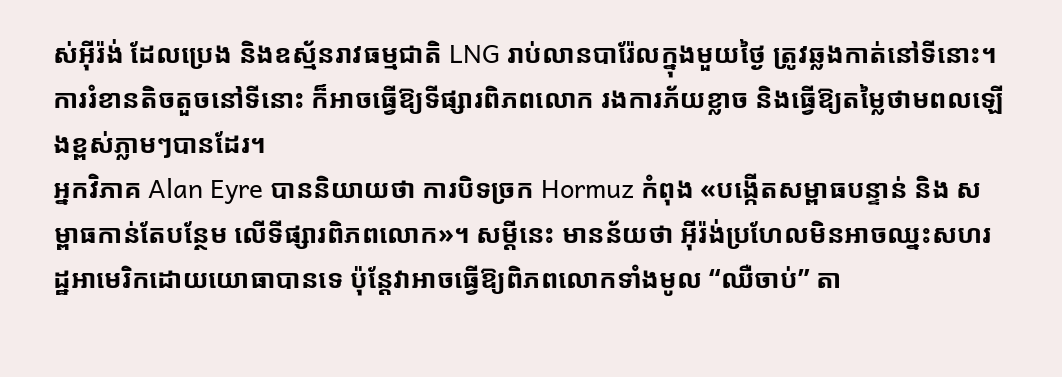ស់អ៊ីរ៉ង់ ដែលប្រេង និងឧស្ម័នរាវធម្មជាតិ LNG រាប់លានបារ៉ែលក្នុងមួយថ្ងៃ ត្រូវឆ្លងកាត់នៅទីនោះ។ ការរំខានតិចតួចនៅទីនោះ ក៏អាចធ្វើឱ្យទីផ្សារពិភពលោក រងការភ័យខ្លាច និងធ្វើឱ្យតម្លៃថាមពលឡើងខ្ពស់ភ្លាមៗបានដែរ។
អ្នកវិភាគ Alan Eyre បាននិយាយថា ការបិទច្រក Hormuz កំពុង «បង្កើតសម្ពាធបន្ទាន់ និង សម្ពាធកាន់តែបន្ថែម លើទីផ្សារពិភពលោក»។ សម្តីនេះ មានន័យថា អ៊ីរ៉ង់ប្រហែលមិនអាចឈ្នះសហរដ្ឋអាមេរិកដោយយោធាបានទេ ប៉ុន្តែវាអាចធ្វើឱ្យពិភពលោកទាំងមូល “ឈឺចាប់” តា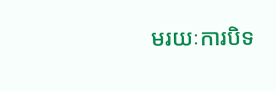មរយៈការបិទ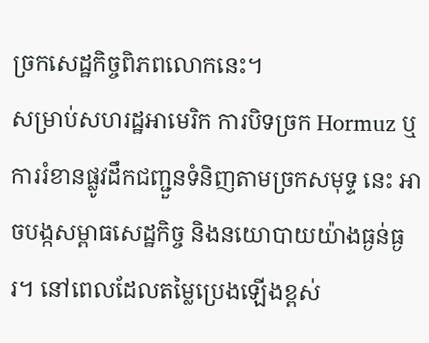ច្រកសេដ្ឋកិច្ចពិភពលោកនេះ។
សម្រាប់សហរដ្ឋអាមេរិក ការបិទច្រក Hormuz ឬការរំខានផ្លូវដឹកជញ្ជួនទំនិញតាមច្រកសមុទ្ទ នេះ អាចបង្កសម្ពាធសេដ្ឋកិច្ច និងនយោបាយយ៉ាងធ្ងន់ធ្ងរ។ នៅពេលដែលតម្លៃប្រេងឡើងខ្ពស់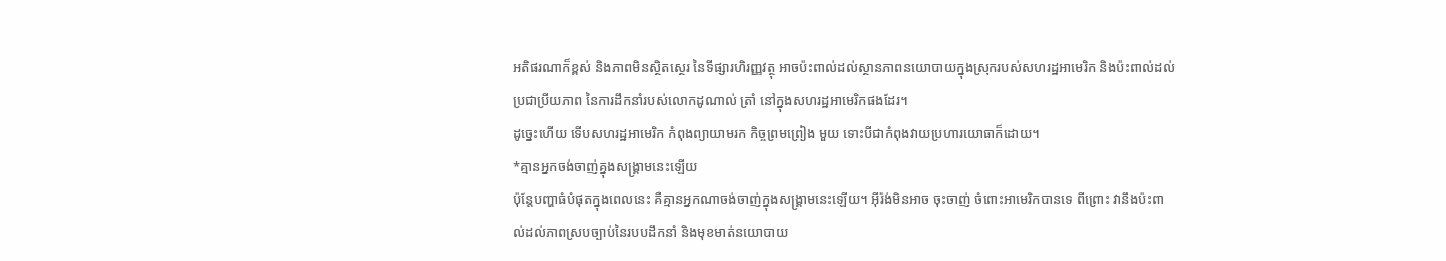អតិផរណាក៏ខ្ពស់ និងភាពមិនស្ថិតស្ថេរ នៃទីផ្សារហិរញ្ញវត្ថុ អាចប៉ះពាល់ដល់ស្ថានភាពនយោបាយក្នុងស្រុករបស់សហរដ្ឋអាមេរិក និងប៉ះពាល់ដល់ប្រជាប្រីយភាព នៃការដឹកនាំរបស់លោកដូណាល់ ត្រាំ នៅក្នុងសហរដ្ឋអាមេរិកផងដែរ។
ដូច្នេះហើយ ទើបសហរដ្ឋអាមេរិក កំពុងព្យាយាមរក កិច្ចព្រមព្រៀង មួយ ទោះបីជាកំពុងវាយប្រហារយោធាក៏ដោយ។
*គ្មានអ្នកចង់ចាញ់គ្នុងសង្គ្រាមនេះឡើយ
ប៉ុន្តែបញ្ហាធំបំផុតក្នុងពេលនេះ គឺគ្មានអ្នកណាចង់ចាញ់ក្នុងសង្គ្រាមនេះឡើយ។ អ៊ីរ៉ង់មិនអាច ចុះចាញ់ ចំពោះអាមេរិកបានទេ ពីព្រោះ វានឹងប៉ះពាល់ដល់ភាពស្របច្បាប់នៃរបបដឹកនាំ និងមុខមាត់នយោបាយ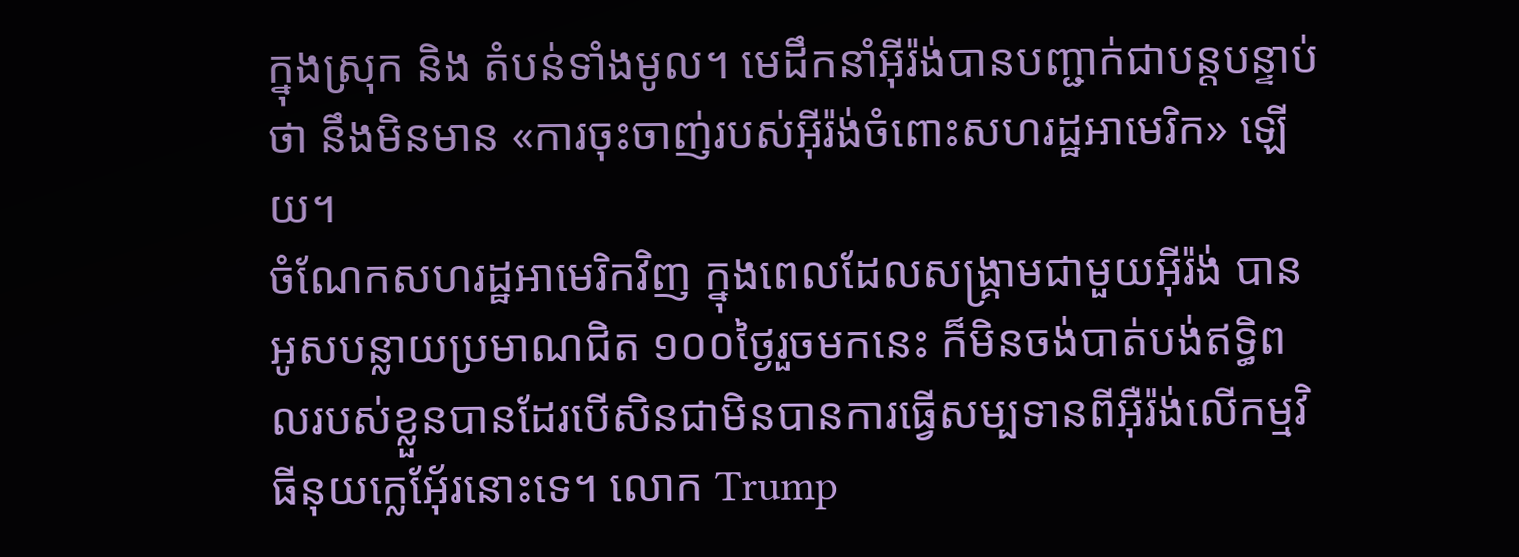ក្នុងស្រុក និង តំបន់ទាំងមូល។ មេដឹកនាំអ៊ីរ៉ង់បានបញ្ជាក់ជាបន្តបន្ទាប់ថា នឹងមិនមាន «ការចុះចាញ់របស់អ៊ីរ៉ង់ចំពោះសហរដ្ឋអាមេរិក» ឡើយ។
ចំណែកសហរដ្ឋអាមេរិកវិញ ក្នុងពេលដែលសង្គ្រាមជាមួយអ៊ីរ៉ង់ បានអូសបន្លាយប្រមាណជិត ១០០ថ្ងៃរួចមកនេះ ក៏មិនចង់បាត់បង់ឥទ្ធិពលរបស់ខ្លួនបានដែរបើសិនជាមិនបានការធ្វើសម្បទានពីអ៊ឺរ៉ង់លើកម្មវិធីនុយក្លេអ៊ែ័រនោះទេ។ លោក Trump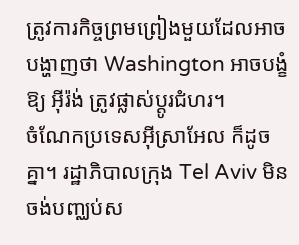ត្រូវការកិច្ចព្រមព្រៀងមួយដែលអាចបង្ហាញថា Washington អាចបង្ខំឱ្យ អ៊ីរ៉ង់ ត្រូវផ្លាស់ប្តូរជំហរ។
ចំណែកប្រទេសអ៊ីស្រាអែល ក៏ដូចគ្នា។ រដ្ឋាភិបាលក្រុង Tel Aviv មិនចង់បញ្ឈប់ស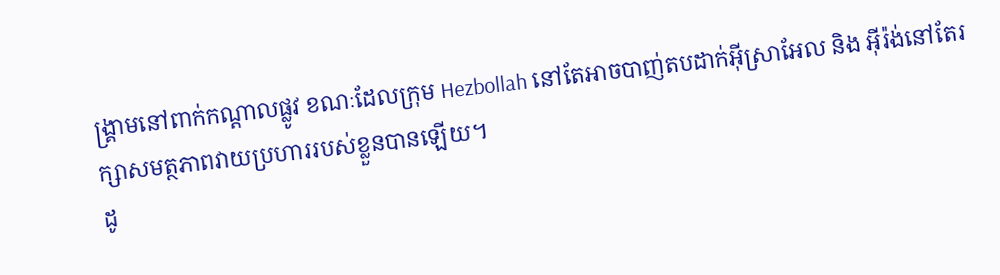ង្គ្រាមនៅពាក់កណ្តាលផ្លូវ ខណៈដែលក្រុម Hezbollah នៅតែអាចបាញ់តបដាក់អ៊ីស្រាអែល និង អ៊ីរ៉ង់នៅតែរក្សាសមត្ថភាពវាយប្រហាររបស់ខ្លួនបានឡើយ។
ដូ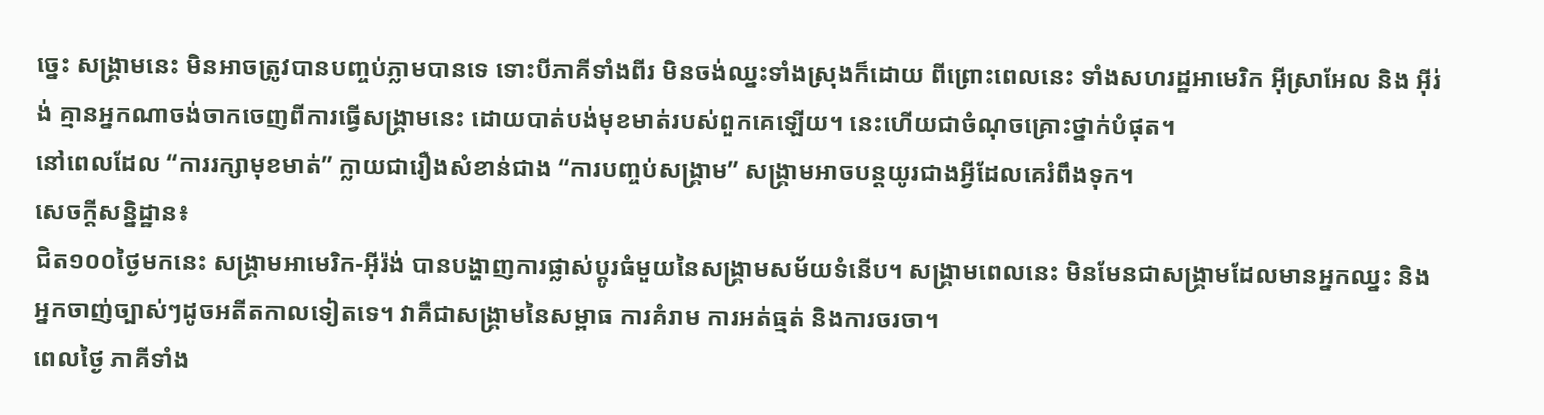ច្នេះ សង្គ្រាមនេះ មិនអាចត្រូវបានបញ្ចប់ភ្លាមបានទេ ទោះបីភាគីទាំងពីរ មិនចង់ឈ្នះទាំងស្រុងក៏ដោយ ពីព្រោះពេលនេះ ទាំងសហរដ្ឋអាមេរិក អ៊ីស្រាអែល និង អ៊ីរ់ង់ គ្មានអ្នកណាចង់ចាកចេញពីការធ្វើសង្គ្រាមនេះ ដោយបាត់បង់មុខមាត់របស់ពួកគេឡើយ។ នេះហើយជាចំណុចគ្រោះថ្នាក់បំផុត។
នៅពេលដែល “ការរក្សាមុខមាត់” ក្លាយជារឿងសំខាន់ជាង “ការបញ្ចប់សង្គ្រាម” សង្គ្រាមអាចបន្តយូរជាងអ្វីដែលគេរំពឹងទុក។
សេចក្តីសន្និដ្ឋាន៖
ជិត១០០ថ្ងៃមកនេះ សង្គ្រាមអាមេរិក-អ៊ីរ៉ង់ បានបង្ហាញការផ្លាស់ប្តូរធំមួយនៃសង្គ្រាមសម័យទំនើប។ សង្គ្រាមពេលនេះ មិនមែនជាសង្គ្រាមដែលមានអ្នកឈ្នះ និងអ្នកចាញ់ច្បាស់ៗដូចអតីតកាលទៀតទេ។ វាគឺជាសង្គ្រាមនៃសម្ពាធ ការគំរាម ការអត់ធ្មត់ និងការចរចា។
ពេលថ្ងៃ ភាគីទាំង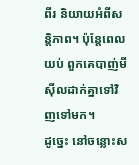ពីរ និយាយអំពីសន្តិភាព។ ប៉ុន្តែពេលយប់ ពួកគេបាញ់មីស៊ីលដាក់គ្នាទៅវិញទៅមក។
ដូច្នេះ នៅចន្លោះស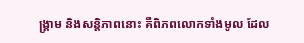ង្គ្រាម និងសន្តិភាពនោះ គឺពិភពលោកទាំងមូល ដែល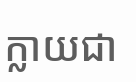ក្លាយជា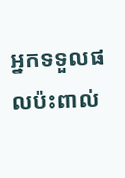អ្នកទទួលផលប៉ះពាល់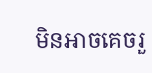មិនអាចគេចរួ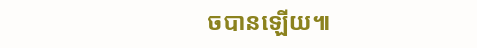ចបានឡើយ៕